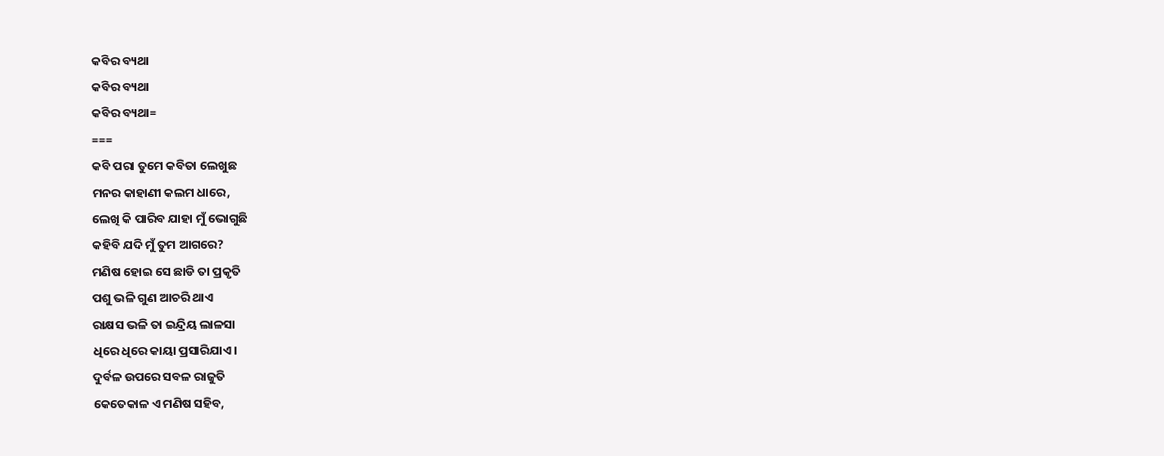କବିର ବ୍ୟଥା
କବିର ବ୍ୟଥା
କବିର ବ୍ୟଥା=
===
କବି ପରା ତୁମେ କବିତା ଲେଖୁଛ
ମନର କାହାଣୀ କଲମ ଧାରେ,
ଲେଖି କି ପାରିବ ଯାହା ମୁଁ ଭୋଗୁଛି
କହିବି ଯଦି ମୁଁ ତୁମ ଆଗରେ?
ମଣିଷ ହୋଇ ସେ ଛାଡି ତା ପ୍ରକୃତି
ପଶୁ ଭଳି ଗୁଣ ଆଚରି ଥାଏ
ରାକ୍ଷସ ଭଳି ତା ଇନ୍ଦ୍ରିୟ ଲାଳସା
ଧିରେ ଧିରେ କାୟା ପ୍ରସାରିଯାଏ।
ଦୁର୍ବଳ ଉପରେ ସବଳ ରାଜୁତି
କେତେକାଳ ଏ ମଣିଷ ସହିବ,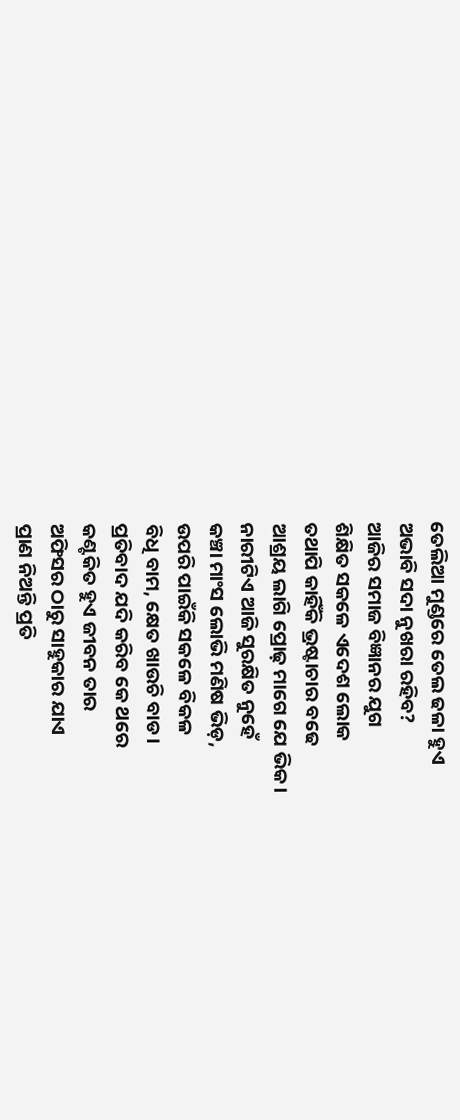ତେଲିଆ ମୁଣ୍ଡରେ ତେଲ ଢଳା ହୁଏ
ଅଭାବି ସଦା ନୁଖରା ରହିବ?
ଆଜିର ସମାଜ ବିଜ୍ଞାନର ଯୁଗ
ଶିକ୍ଷିତ ସକଳେ ଏଦେଶ ଲୋକ
ତଥାପି କାହିଁକି ଭ୍ରଷ୍ଟାଚାର ବଢେ
ଆଶ୍ରୟ ଲାଗି ପ୍ରୋଢ଼ ମାଗେ ଯେ ଭିକ।
ନାରୀଟିଏ ଆଜି ସୁରକ୍ଷିତ ନୁହେଁ
କଞ୍ଚା ମାଂସ ଲୋଭି ମଣିଷ ଭିଡ଼,
ଉପରି ପାଇଁକି ସକଳେ ବିକଳ
ବିଧି ବାମ, କ୍ଷେତ ଖାଉଚି ବାଡ।
ପ୍ରତିବାଦ ଯଦି କରିବ କେ ଥରେ
କଣ୍ଟକିତ ହୁଏ ଜୀବନ ତାର
ଅଫିସର ଠାରୁ ସାହୁକାର ଯାଏ
ପ୍ରାଣ ନିଅନ୍ତି ପ୍ରତି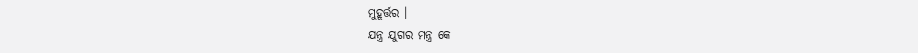ମୁହୂର୍ତ୍ତର ।
ଯନ୍ତ୍ର ଯୁଗର ମନ୍ତ୍ର କେ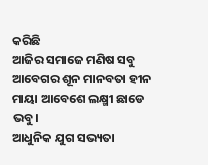କରିଛି
ଆଜିର ସମାଜେ ମଣିଷ ସବୁ
ଆବେଗର ଶୂନ ମାନବତା ହୀନ
ମାୟା ଆବେଶେ ଲକ୍ଷ୍ମୀ ଛାଡେ ଭବୁ।
ଆଧୁନିକ ଯୁଗ ସଭ୍ୟତା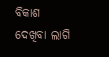ବିକାଶ
ଦେଖିବା ଲାଗି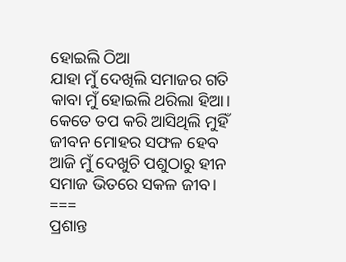ହୋଇଲି ଠିଆ
ଯାହା ମୁଁ ଦେଖିଲି ସମାଜର ଗତି
କାବା ମୁଁ ହୋଇଲି ଥରିଲା ହିଆ।
କେତେ ତପ କରି ଆସିଥିଲି ମୁହିଁ
ଜୀବନ ମୋହର ସଫଳ ହେବ
ଆଜି ମୁଁ ଦେଖୁଚି ପଶୁଠାରୁ ହୀନ
ସମାଜ ଭିତରେ ସକଳ ଜୀବ।
===
ପ୍ରଶାନ୍ତ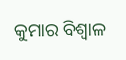କୁମାର ବିଶ୍ବାଳ